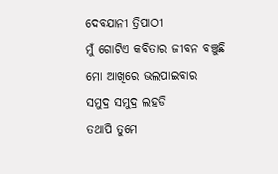ଦେବଯାନୀ ତ୍ରିପାଠୀ
ମୁଁ ଗୋଟିଏ କବିତାର ଜୀବନ ବଞ୍ଚୁଛି
ମୋ ଆଖିରେ ଭଲପାଇବାର
ସମୁଦ୍ର ସମୁଦ୍ର ଲହଡି
ତଥାପି ତୁମେ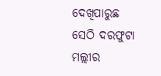ଦେଖିପାରୁଛ
ସେଠି ଦରଫୁଟା ମଲ୍ଲୀର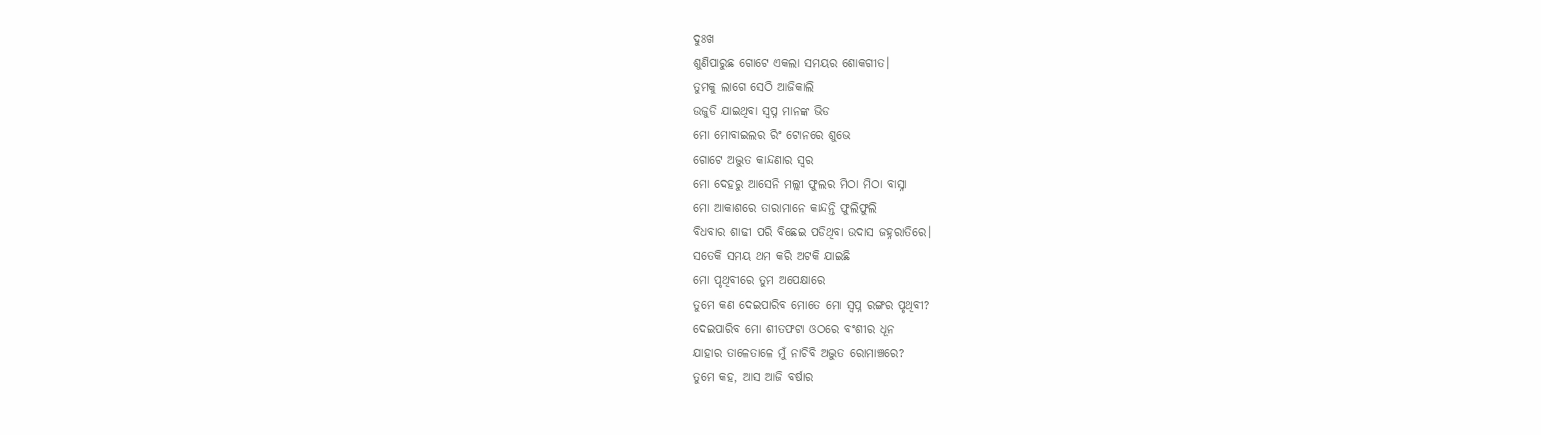ଦୁଃଖ
ଶୁଣିପାରୁଛ ଗୋଟେ ଏକଲା ସମୟର ଶୋକଗୀତ।
ତୁମକୁ ଲାଗେ ସେଠି ଆଜିକାଲି
ଉଜୁଡି ଯାଇଥିବା ସ୍ଵପ୍ନ ମାନଙ୍କ ଭିଡ
ମୋ ମୋବାଇଲର ରିଂ ଟୋନରେ ଶୁଭେ
ଗୋଟେ ଅଦ୍ଭୁତ କାନ୍ଦଣାର ସ୍ଵର
ମୋ ଦେହରୁ ଆସେନି ମଲ୍ଲୀ ଫୁଲର ମିଠା ମିଠା ବାସ୍ନା
ମୋ ଆକାଶରେ ତାରାମାନେ କାନ୍ଦନ୍ତି ଫୁଲିଫୁଲି
ବିଧବାର ଶାଢୀ ପରି ବିଛେଇ ପଡିଥିବା ଉଦାସ ଜହ୍ନରାତିରେ।
ସତେକି ସମୟ ଥମ କରି ଅଟକି ଯାଇଛି
ମୋ ପୃଥିବୀରେ ତୁମ ଅପେକ୍ଷାରେ
ତୁମେ କଣ ଦେଇପାରିବ ମୋତେ ମୋ ସ୍ଵପ୍ନ ରଙ୍ଗର ପୃଥିବୀ?
ଦେଇପାରିବ ମୋ ଶୀତଫଟା ଓଠରେ ବଂଶୀର ଧୂନ
ଯାହାର ତାଳେତାଳେ ମୁଁ ନାଚିବି ଅଦ୍ଭୁତ ରୋମାଞ୍ଚରେ?
ତୁମେ କହ, ଆସ ଆଜି ବର୍ଷାର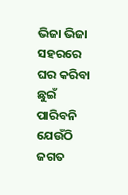ଭିଜା ଭିଜା ସହରରେ ଘର କରିବା
ଛୁଇଁ ପାରିବନି ଯେଉଁଠି ଜଗତ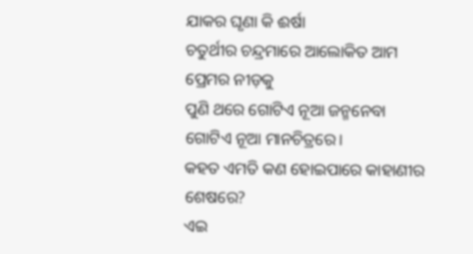ଯାକର ଘୃଣା କି ଈର୍ଷା
ଚତୁର୍ଥୀର ଚନ୍ଦ୍ରମାରେ ଆଲୋକିତ ଆମ ପ୍ରେମର ନୀଡ଼କୁ
ପୁଣି ଥରେ ଗୋଟିଏ ନୂଆ ଜନ୍ମନେବା ଗୋଟିଏ ନୂଆ ମାନଚିତ୍ରରେ।
କହତ ଏମତି କଣ ହୋଇପାରେ କାହାଣୀର ଶେଷରେ?
ଏଇ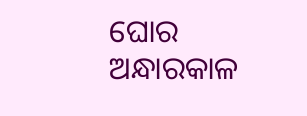ଘୋର ଅନ୍ଧାରକାଳ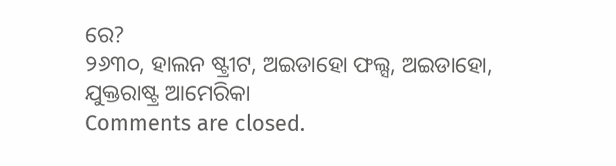ରେ?
୨୬୩୦, ହାଲନ ଷ୍ଟ୍ରୀଟ, ଅଇଡାହୋ ଫଲ୍ସ, ଅଇଡାହୋ, ଯୁକ୍ତରାଷ୍ଟ୍ର ଆମେରିକା
Comments are closed.